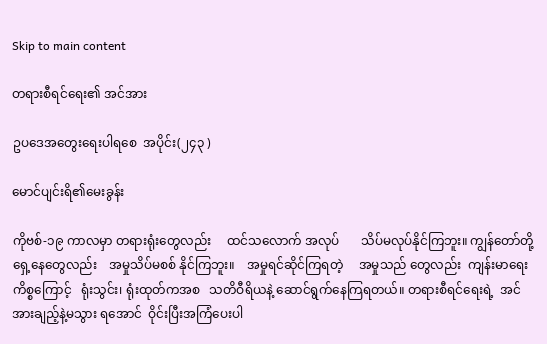Skip to main content

တရားစီရင်ရေး၏ အင်အား

ဥပဒေအတွေးရေးပါရစေ  အပိုင်း(၂၄၃ )

မောင်ပျင်းရိ၏မေးခွန်း

ကိုဗစ်-၁၉ ကာလမှာ တရားရုံးတွေလည်း     ထင်သလောက် အလုပ်       သိပ်မလုပ်နိုင်ကြဘူး။ ကျွန်တော်တို့ ရှေ့နေတွေလည်း    အမှုသိပ်မစစ် နိုင်ကြဘူး။    အမှုရင်ဆိုင်ကြရတဲ့     အမှုသည် တွေလည်း  ကျန်းမာရေး ကိစ္စကြောင့်   ရုံးသွင်း၊ ရုံးထုတ်ကအစ   သတိဝီရိယနဲ့ ဆောင်ရွက်နေကြရတယ်။ တရားစီရင်ရေးရဲ့  အင်အားချည့်နဲ့မသွား ရအောင်  ဝိုင်းပြီးအကြံပေးပါ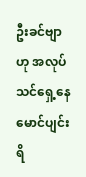ဦးခင်ဗျာ ဟု အလုပ်သင်ရှေ့နေ   မောင်ပျင်းရိ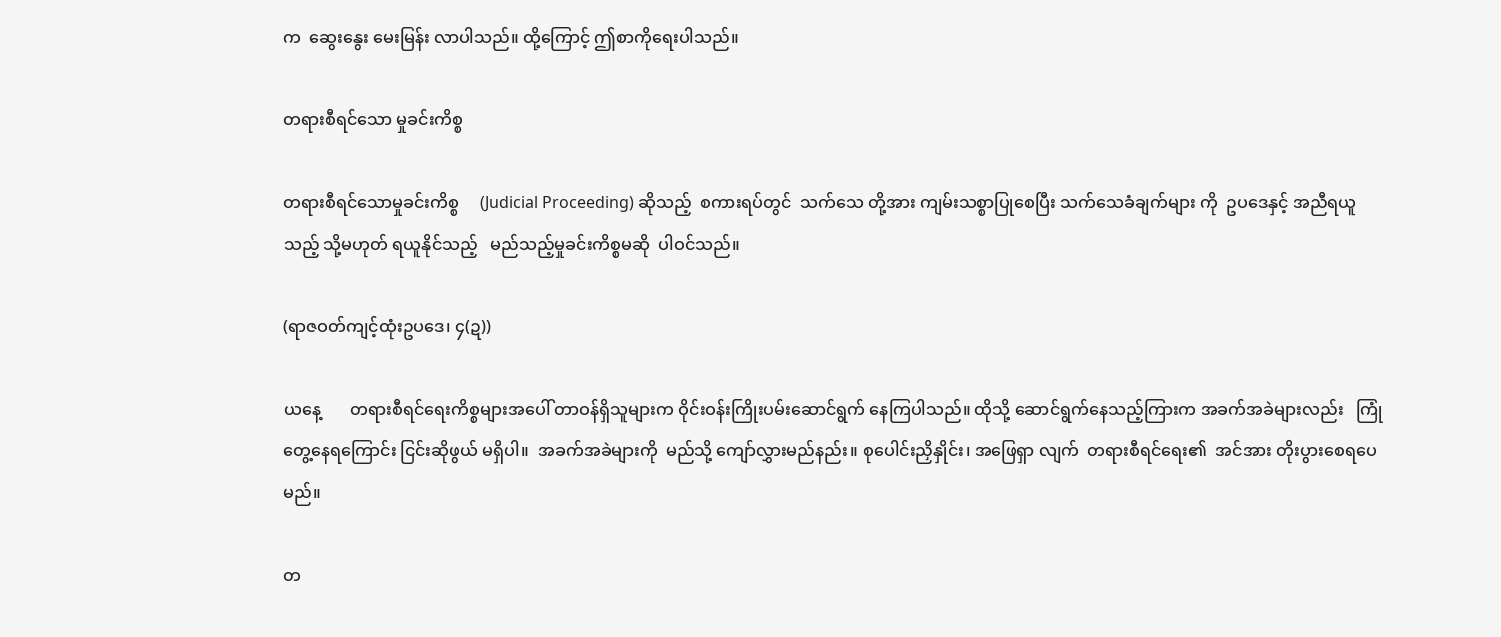က  ဆွေးနွေး မေးမြန်း လာပါသည်။ ထို့ကြောင့် ဤစာကိုရေးပါသည်။

တရားစီရင်သော မှုခင်းကိစ္စ

တရားစီရင်သောမှုခင်းကိစ္စ     (Judicial Proceeding) ဆိုသည့်  စကားရပ်တွင်  သက်သေ တို့အား ကျမ်းသစ္စာပြုစေပြီး သက်သေခံချက်များ ကို  ဥပဒေနှင့် အညီရယူသည့် သို့မဟုတ် ရယူနိုင်သည့်   မည်သည့်မှုခင်းကိစ္စမဆို  ပါဝင်သည်။

(ရာဇဝတ်ကျင့်ထုံးဥပဒေ၊ ၄(ဍ))

ယနေ့       တရားစီရင်ရေးကိစ္စများအပေါ် တာဝန်ရှိသူများက ဝိုင်းဝန်းကြိုးပမ်းဆောင်ရွက် နေကြပါသည်။ ထိုသို့ ဆောင်ရွက်နေသည့်ကြားက အခက်အခဲများလည်း   ကြုံတွေ့နေရကြောင်း ငြင်းဆိုဖွယ် မရှိပါ။  အခက်အခဲများကို  မည်သို့ ကျော်လွှားမည်နည်း။ စုပေါင်းညှိနှိုင်း၊ အဖြေရှာ လျက်  တရားစီရင်ရေး၏  အင်အား တိုးပွားစေရပေမည်။

တ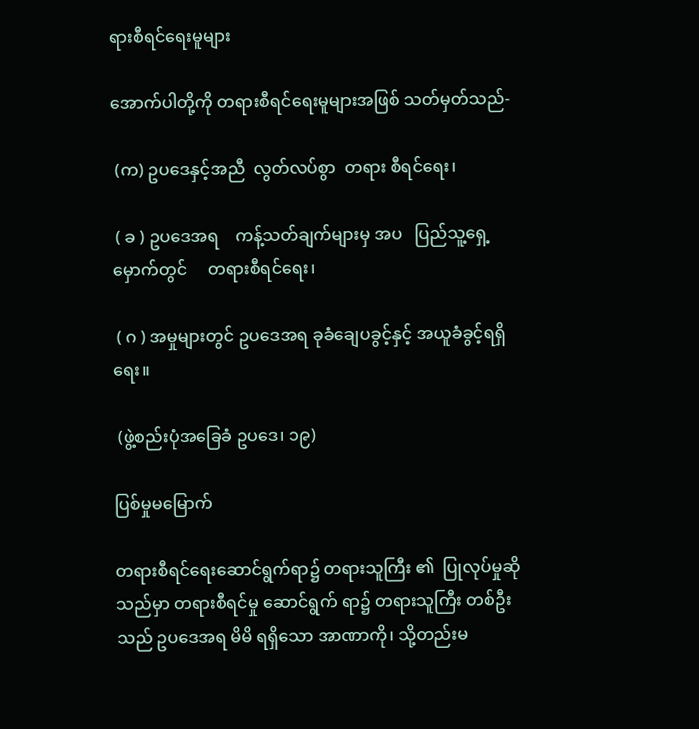ရားစီရင်ရေးမူများ

အောက်ပါတို့ကို တရားစီရင်ရေးမူများအဖြစ် သတ်မှတ်သည်-

 (က) ဥပဒေနှင့်အညီ  လွတ်လပ်စွာ  တရား စီရင်ရေး၊

 ( ခ ) ဥပဒေအရ    ကန့်သတ်ချက်များမှ အပ   ပြည်သူ့ရှေ့မှောက်တွင်     တရားစီရင်ရေး၊

 ( ဂ ) အမှုများတွင် ဥပဒေအရ ခုခံချေပခွင့်နှင့် အယူခံခွင့်ရရှိရေး။

 (ဖွဲ့စည်းပုံအခြေခံ ဥပဒေ၊ ၁၉)

ပြစ်မှုမမြောက်

တရားစီရင်ရေးဆောင်ရွက်ရာ၌ တရားသူကြီး ၏  ပြုလုပ်မှုဆိုသည်မှာ တရားစီရင်မှု ဆောင်ရွက် ရာ၌ တရားသူကြီး တစ်ဦးသည် ဥပဒေအရ မိမိ ရရှိသော အာဏာကို၊ သို့တည်းမ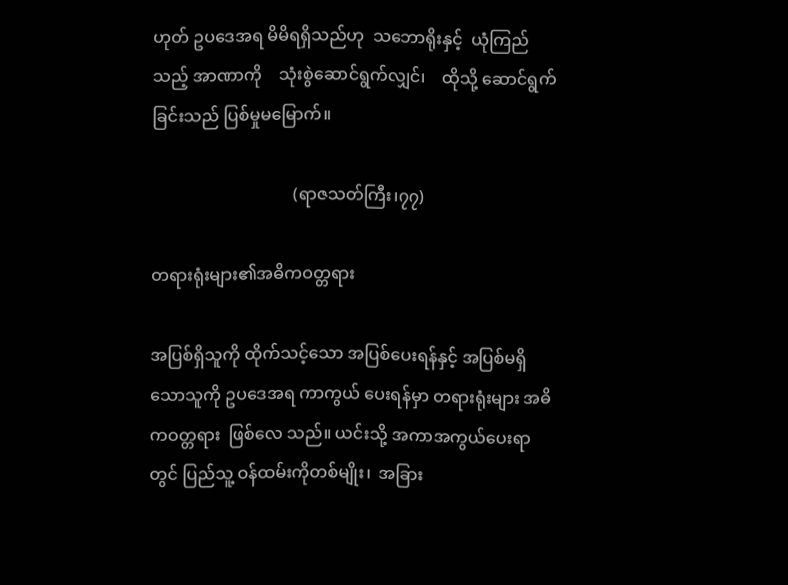ဟုတ် ဥပဒေအရ မိမိရရှိသည်ဟု  သဘောရိုးနှင့်  ယုံကြည်သည့် အာဏာကို    သုံးစွဲဆောင်ရွက်လျှင်၊    ထိုသို့ ဆောင်ရွက်ခြင်းသည် ပြစ်မှုမမြောက်။

                                  (ရာဇသတ်ကြီး၊၇၇)

တရားရုံးများ၏အဓိကဝတ္တရား

အပြစ်ရှိသူကို ထိုက်သင့်သော အပြစ်ပေးရန်နှင့် အပြစ်မရှိသောသူကို ဥပဒေအရ ကာကွယ် ပေးရန်မှာ တရားရုံးများ အဓိကဝတ္တရား  ဖြစ်လေ သည်။ ယင်းသို့ အကာအကွယ်ပေးရာတွင် ပြည်သူ့ ဝန်ထမ်းကိုတစ်မျိုး၊  အခြား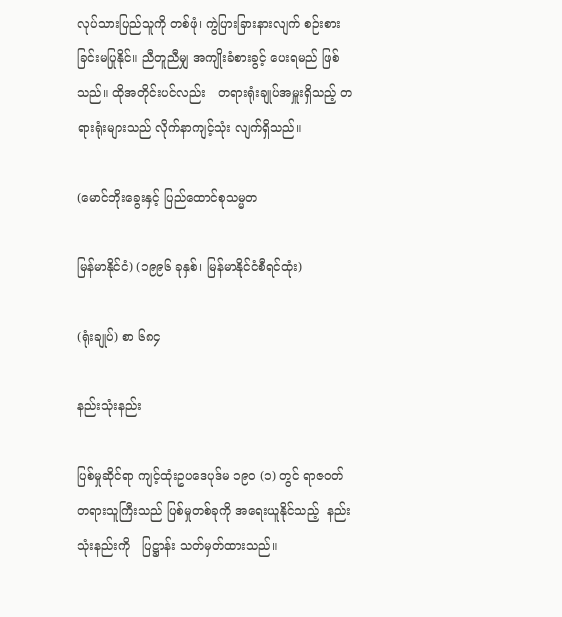လုပ်သားပြည်သူကို တစ်ဖုံ၊ ကွဲပြားခြားနားလျက် စဉ်းစားခြင်းမပြုနိုင်။ ညီတူညီမျှ အကျိုးခံစားခွင့် ပေးရမည် ဖြစ်သည်။ ထိုအတိုင်းပင်လည်း   တရားရုံးချုပ်အမှူးရှိသည့် တရားရုံးများသည် လိုက်နာကျင့်သုံး လျက်ရှိသည်။

(မောင်ဘိုးခွေးနှင့် ပြည်ထောင်စုသမ္မတ

မြန်မာနိုင်ငံ) (၁၉၉၆ ခုနှစ်၊ မြန်မာနိုင်ငံစီရင်ထုံး)

(ရုံးချုပ်) စာ ၆၈၄

နည်းသုံးနည်း

ပြစ်မှုဆိုင်ရာ ကျင့်ထုံးဥပဒေပုဒ်မ ၁၉၀ (၁) တွင် ရာဇဝတ် တရားသူကြီးသည် ပြစ်မှုတစ်ခုကို အရေးယူနိုင်သည့်  နည်းသုံးနည်းကို   ပြဋ္ဌာန်း သတ်မှတ်ထားသည်။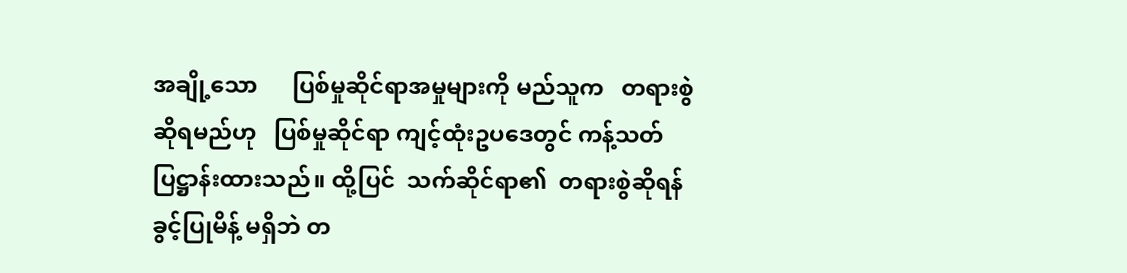အချို့သော      ပြစ်မှုဆိုင်ရာအမှုများကို မည်သူက   တရားစွဲဆိုရမည်ဟု   ပြစ်မှုဆိုင်ရာ ကျင့်ထုံးဥပဒေတွင် ကန့်သတ်ပြဋ္ဌာန်းထားသည်။ ထို့ပြင်  သက်ဆိုင်ရာ၏  တရားစွဲဆိုရန်  ခွင့်ပြုမိန့် မရှိဘဲ တ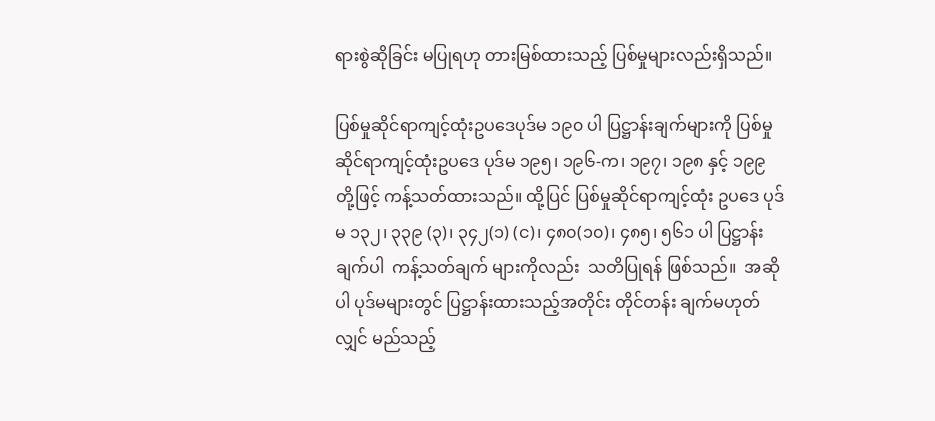ရားစွဲဆိုခြင်း မပြုရဟု တားမြစ်ထားသည့် ပြစ်မှုများလည်းရှိသည်။

ပြစ်မှုဆိုင်ရာကျင့်ထုံးဥပဒေပုဒ်မ ၁၉၀ ပါ ပြဋ္ဌာန်းချက်များကို ပြစ်မှုဆိုင်ရာကျင့်ထုံးဥပဒေ ပုဒ်မ ၁၉၅၊ ၁၉၆-က၊ ၁၉၇၊ ၁၉၈ နှင့် ၁၉၉ တို့ဖြင့် ကန့်သတ်ထားသည်။ ထို့ပြင် ပြစ်မှုဆိုင်ရာကျင့်ထုံး ဥပဒေ ပုဒ်မ ၁၃၂၊ ၃၃၉ (၃)၊ ၃၄၂(၁) (င)၊ ၄၈၀(၁၀)၊ ၄၈၅၊ ၅၆၁ ပါ ပြဋ္ဌာန်းချက်ပါ  ကန့်သတ်ချက် များကိုလည်း  သတိပြုရန် ဖြစ်သည်။  အဆိုပါ ပုဒ်မများတွင် ပြဋ္ဌာန်းထားသည့်အတိုင်း တိုင်တန်း ချက်မဟုတ်လျှင် မည်သည့်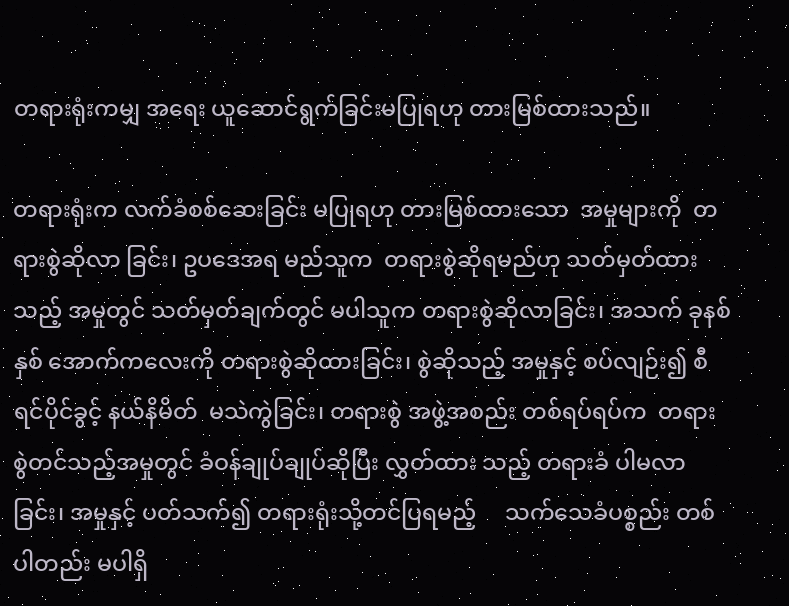တရားရုံးကမျှ အရေး ယူဆောင်ရွက်ခြင်းမပြုရဟု တားမြစ်ထားသည်။

တရားရုံးက လက်ခံစစ်ဆေးခြင်း မပြုရဟု တားမြစ်ထားသော  အမှုများကို  တရားစွဲဆိုလာ ခြင်း၊ ဥပဒေအရ မည်သူက  တရားစွဲဆိုရမည်ဟု သတ်မှတ်ထားသည့် အမှုတွင် သတ်မှတ်ချက်တွင် မပါသူက တရားစွဲဆိုလာခြင်း၊ အသက် ခုနစ်နှစ် အောက်ကလေးကို တရားစွဲဆိုထားခြင်း၊ စွဲဆိုသည့် အမှုနှင့် စပ်လျဉ်း၍ စီရင်ပိုင်ခွင့် နယ်နိမိတ်  မသဲကွဲခြင်း၊ တရားစွဲ အဖွဲ့အစည်း တစ်ရပ်ရပ်က  တရား စွဲတင်သည့်အမှုတွင် ခံဝန်ချုပ်ချုပ်ဆိုပြီး လွှတ်ထား သည့် တရားခံ ပါမလာခြင်း၊ အမှုနှင့် ပတ်သက်၍ တရားရုံးသို့တင်ပြရမည့်     သက်သေခံပစ္စည်း တစ်ပါတည်း မပါရှိ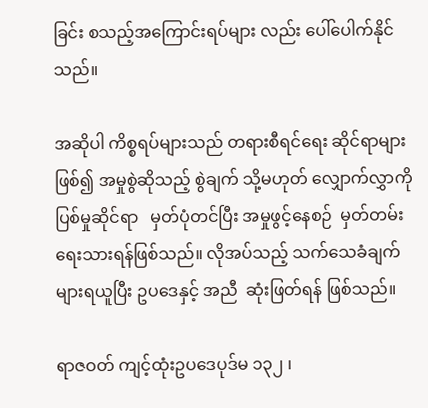ခြင်း စသည့်အကြောင်းရပ်များ လည်း ပေါ်ပေါက်နိုင်သည်။

အဆိုပါ ကိစ္စရပ်များသည် တရားစီရင်ရေး ဆိုင်ရာများဖြစ်၍ အမှုစွဲဆိုသည့် စွဲချက် သို့မဟုတ် လျှောက်လွှာကို    ပြစ်မှုဆိုင်ရာ   မှတ်ပုံတင်ပြီး အမှုဖွင့်နေစဉ်  မှတ်တမ်းရေးသားရန်ဖြစ်သည်။ လိုအပ်သည့် သက်သေခံချက် များရယူပြီး ဥပဒေနှင့် အညီ  ဆုံးဖြတ်ရန် ဖြစ်သည်။

ရာဇဝတ် ကျင့်ထုံးဥပဒေပုဒ်မ ၁၃၂ ၊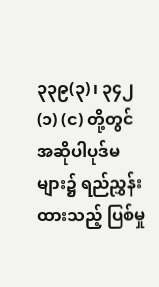၃၃၉(၃)၊ ၃၄၂(၁) (င) တို့တွင် အဆိုပါပုဒ်မများ၌ ရည်ညွှန်း ထားသည့် ပြစ်မှု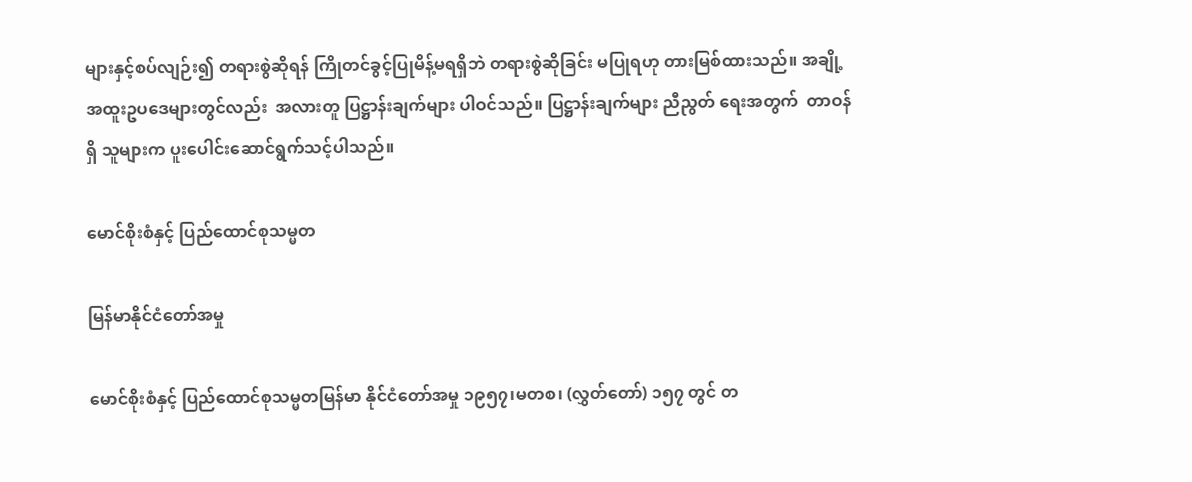များနှင့်စပ်လျဉ်း၍ တရားစွဲဆိုရန် ကြိုတင်ခွင့်ပြုမိန့်မရရှိဘဲ တရားစွဲဆိုခြင်း မပြုရဟု တားမြစ်ထားသည်။ အချို့ အထူးဥပဒေများတွင်လည်း  အလားတူ ပြဋ္ဌာန်းချက်များ ပါဝင်သည်။ ပြဋ္ဌာန်းချက်များ ညီညွတ် ရေးအတွက်  တာဝန်ရှိ သူများက ပူးပေါင်းဆောင်ရွက်သင့်ပါသည်။

မောင်စိုးစံနှင့် ပြည်ထောင်စုသမ္မတ

မြန်မာနိုင်ငံတော်အမှု

မောင်စိုးစံနှင့် ပြည်ထောင်စုသမ္မတမြန်မာ နိုင်ငံတော်အမှု ၁၉၅၇၊မတစ၊ (လွှတ်တော်) ၁၅၇ တွင် တ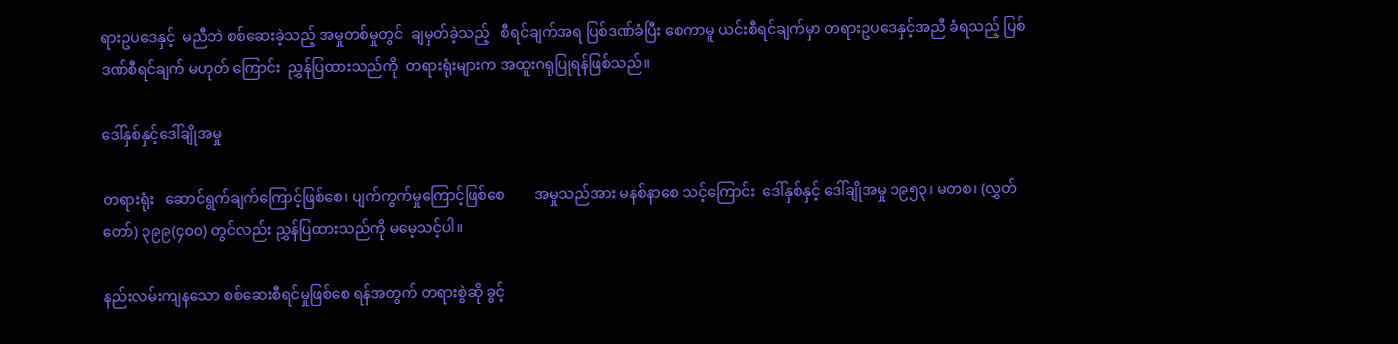ရားဥပဒေနှင့်  မညီဘဲ စစ်ဆေးခဲ့သည့် အမှုတစ်မှုတွင်  ချမှတ်ခဲ့သည့်   စီရင်ချက်အရ ပြစ်ဒဏ်ခံပြီး စေကာမူ ယင်းစီရင်ချက်မှာ တရားဥပဒေနှင့်အညီ ခံရသည့် ပြစ်ဒဏ်စီရင်ချက် မဟုတ် ကြောင်း  ညွှန်ပြထားသည်ကို  တရားရုံးများက အထူးဂရုပြုရန်ဖြစ်သည်။

ဒေါ်နှစ်နှင့်ဒေါ်ချိုအမှု

တရားရုံး   ဆောင်ရွက်ချက်ကြောင့်ဖြစ်စေ၊ ပျက်ကွက်မှုကြောင့်ဖြစ်စေ        အမှုသည်အား မနစ်နာစေ သင့်ကြောင်း  ဒေါ်နှစ်နှင့် ဒေါ်ချိုအမှု ၁၉၅၃၊ မတစ၊ (လွှတ်တော်) ၃၉၉(၄၀၀) တွင်လည်း ညွှန်ပြထားသည်ကို မမေ့သင့်ပါ။

နည်းလမ်းကျနသော စစ်ဆေးစီရင်မှုဖြစ်စေ ရန်အတွက် တရားစွဲဆို ခွင့်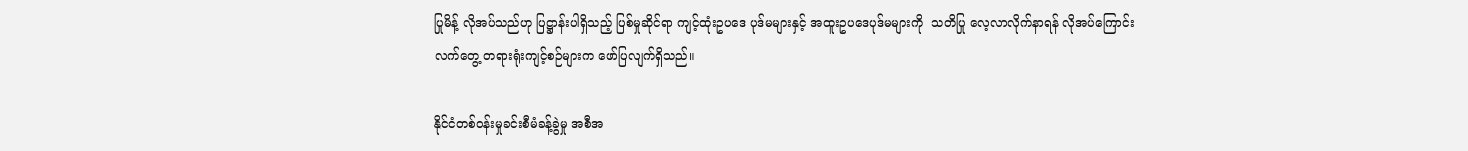ပြုမိန့် လိုအပ်သည်ဟု ပြဋ္ဌာန်းပါရှိသည့် ပြစ်မှုဆိုင်ရာ ကျင့်ထုံးဥပဒေ ပုဒ်မများနှင့် အထူးဥပဒေပုဒ်မများကို  သတိပြု လေ့လာလိုက်နာရန် လိုအပ်ကြောင်း လက်တွေ့ တရားရုံးကျင့်စဉ်များက ဖော်ပြလျက်ရှိသည်။

နိုင်ငံတစ်ဝန်းမှုခင်းစီမံခန့်ခွဲမှု အစီအ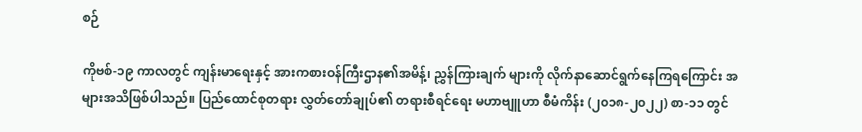စဉ်

ကိုဗစ်-၁၉ ကာလတွင် ကျန်းမာရေးနှင့် အားကစားဝန်ကြီးဌာန၏အမိန့်၊ ညွှန်ကြားချက် များကို လိုက်နာဆောင်ရွက်နေကြရကြောင်း အများအသိဖြစ်ပါသည်။ ပြည်ထောင်စုတရား လွှတ်တော်ချုပ်၏ တရားစီရင်ရေး မဟာဗျူဟာ စီမံကိန်း (၂၀၁၈-၂၀၂၂) စာ-၁၁ တွင်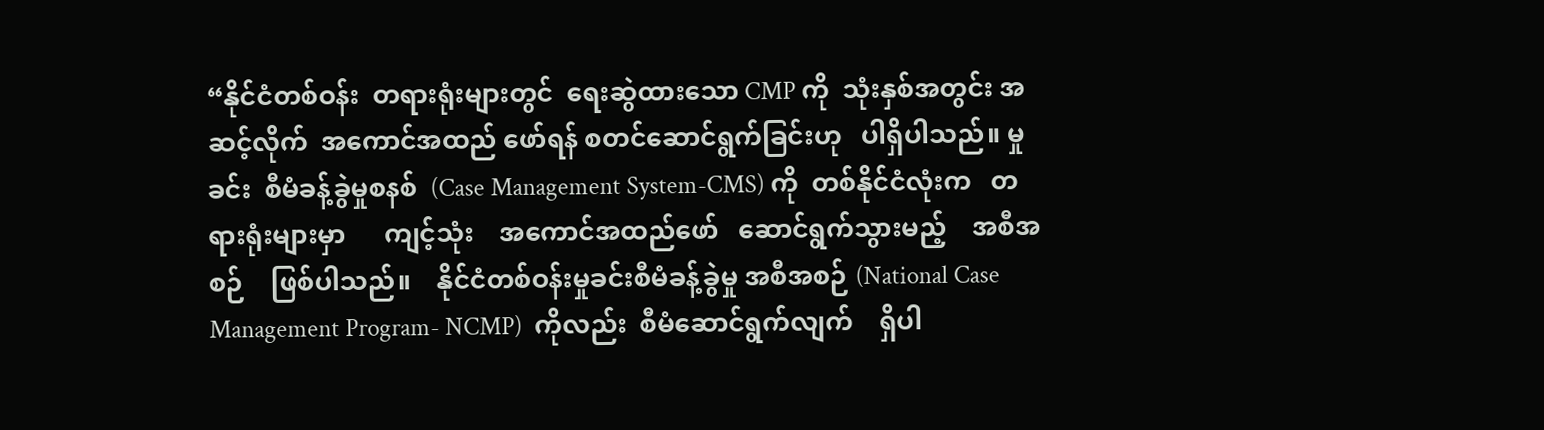“နိုင်ငံတစ်ဝန်း  တရားရုံးများတွင်  ရေးဆွဲထားသော CMP ကို  သုံးနှစ်အတွင်း အဆင့်လိုက်  အကောင်အထည် ဖော်ရန် စတင်ဆောင်ရွက်ခြင်းဟု   ပါရှိပါသည်။ မှုခင်း  စီမံခန့်ခွဲမှုစနစ်  (Case Management System-CMS) ကို  တစ်နိုင်ငံလုံးက   တရားရုံးများမှာ      ကျင့်သုံး    အကောင်အထည်ဖော်   ဆောင်ရွက်သွားမည့်    အစီအစဉ်    ဖြစ်ပါသည်။    နိုင်ငံတစ်ဝန်းမှုခင်းစီမံခန့်ခွဲမှု အစီအစဉ် (National Case Management Program- NCMP)  ကိုလည်း  စီမံဆောင်ရွက်လျက်    ရှိပါ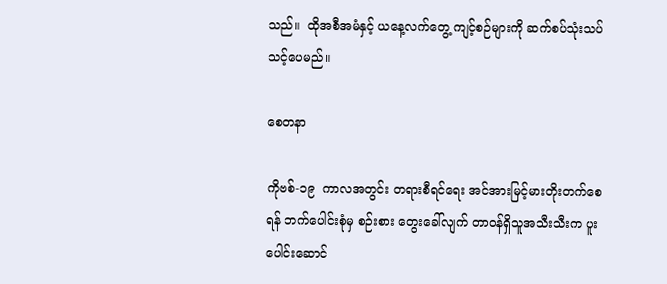သည်။  ထိုအစီအမံနှင့် ယနေ့လက်တွေ့ ကျင့်စဉ်များကို ဆက်စပ်သုံးသပ် သင့်ပေမည်။

စေတနာ

ကိုဗစ်-၁၉  ကာလအတွင်း တရားစီရင်ရေး အင်အားမြင့်မားတိုးတက်စေရန် ဘက်ပေါင်းစုံမှ စဉ်းစား တွေးခေါ်လျက် တာဝန်ရှိသူအသီးသီးက ပူးပေါင်းဆောင်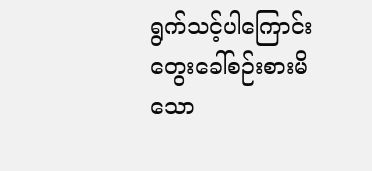ရွက်သင့်ပါကြောင်း တွေးခေါ်စဉ်းစားမိသော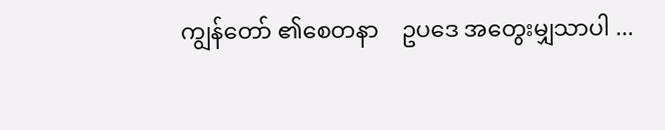ကျွန်တော် ၏စေတနာ    ဥပဒေ အတွေးမျှသာပါ ...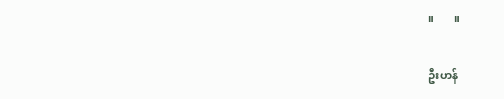။       ။

ဦးဟန်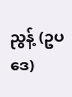ညွန့် (ဥပဒေ)